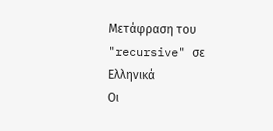Μετάφραση του "recursive" σε Ελληνικά
Οι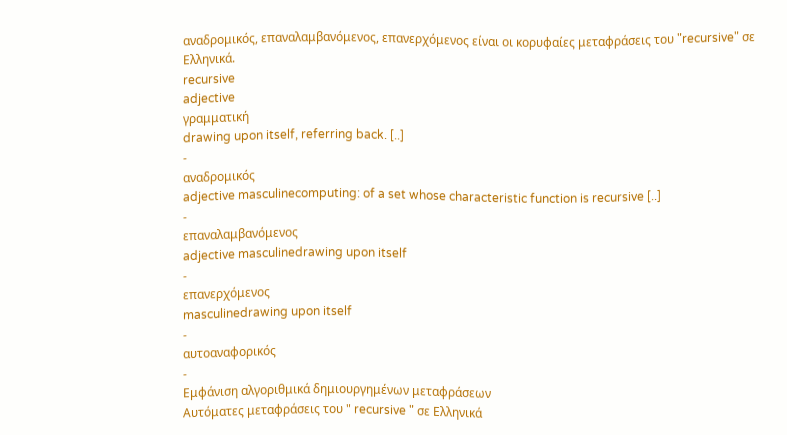αναδρομικός, επαναλαμβανόμενος, επανερχόμενος είναι οι κορυφαίες μεταφράσεις του "recursive" σε Ελληνικά.
recursive
adjective
γραμματική
drawing upon itself, referring back. [..]
-
αναδρομικός
adjective masculinecomputing: of a set whose characteristic function is recursive [..]
-
επαναλαμβανόμενος
adjective masculinedrawing upon itself
-
επανερχόμενος
masculinedrawing upon itself
-
αυτοαναφορικός
-
Εμφάνιση αλγοριθμικά δημιουργημένων μεταφράσεων
Αυτόματες μεταφράσεις του " recursive " σε Ελληνικά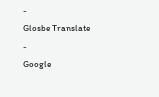-
Glosbe Translate
-
Google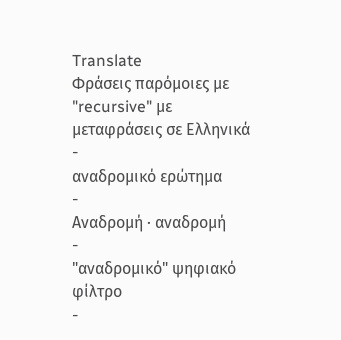Translate
Φράσεις παρόμοιες με "recursive" με μεταφράσεις σε Ελληνικά
-
αναδρομικό ερώτημα
-
Αναδρομή · αναδρομή
-
"αναδρομικό" ψηφιακό φίλτρο
-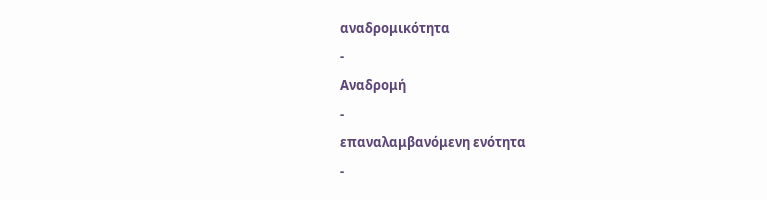αναδρομικότητα
-
Αναδρομή
-
επαναλαμβανόμενη ενότητα
-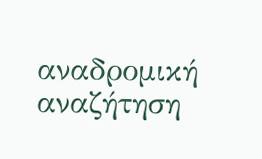αναδρομική αναζήτηση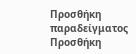Προσθήκη παραδείγματος
Προσθήκη